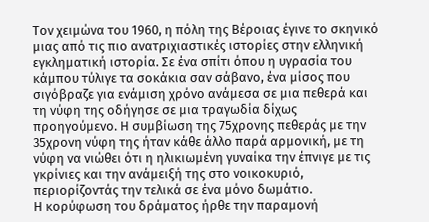Τον χειμώνα του 1960, η πόλη της Βέροιας έγινε το σκηνικό μιας από τις πιο ανατριχιαστικές ιστορίες στην ελληνική εγκληματική ιστορία. Σε ένα σπίτι όπου η υγρασία του κάμπου τύλιγε τα σοκάκια σαν σάβανο, ένα μίσος που σιγόβραζε για ενάμιση χρόνο ανάμεσα σε μια πεθερά και τη νύφη της οδήγησε σε μια τραγωδία δίχως προηγούμενο. Η συμβίωση της 75χρονης πεθεράς με την 35χρονη νύφη της ήταν κάθε άλλο παρά αρμονική, με τη νύφη να νιώθει ότι η ηλικιωμένη γυναίκα την έπνιγε με τις γκρίνιες και την ανάμειξή της στο νοικοκυριό, περιορίζοντάς την τελικά σε ένα μόνο δωμάτιο.
Η κορύφωση του δράματος ήρθε την παραμονή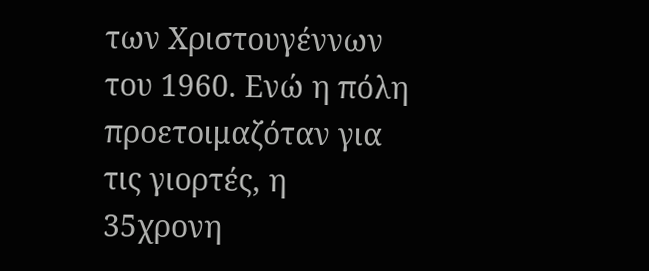των Χριστουγέννων του 1960. Ενώ η πόλη προετοιμαζόταν για τις γιορτές, η 35χρονη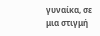γυναίκα, σε μια στιγμή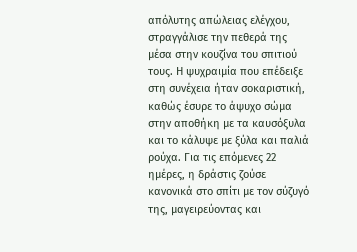απόλυτης απώλειας ελέγχου, στραγγάλισε την πεθερά της μέσα στην κουζίνα του σπιτιού τους. Η ψυχραιμία που επέδειξε στη συνέχεια ήταν σοκαριστική, καθώς έσυρε το άψυχο σώμα στην αποθήκη με τα καυσόξυλα και το κάλυψε με ξύλα και παλιά ρούχα. Για τις επόμενες 22 ημέρες, η δράστις ζούσε κανονικά στο σπίτι με τον σύζυγό της, μαγειρεύοντας και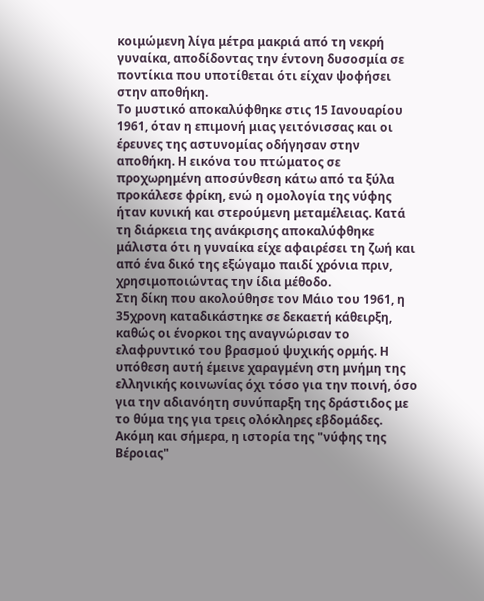κοιμώμενη λίγα μέτρα μακριά από τη νεκρή γυναίκα, αποδίδοντας την έντονη δυσοσμία σε ποντίκια που υποτίθεται ότι είχαν ψοφήσει στην αποθήκη.
Το μυστικό αποκαλύφθηκε στις 15 Ιανουαρίου 1961, όταν η επιμονή μιας γειτόνισσας και οι έρευνες της αστυνομίας οδήγησαν στην αποθήκη. Η εικόνα του πτώματος σε προχωρημένη αποσύνθεση κάτω από τα ξύλα προκάλεσε φρίκη, ενώ η ομολογία της νύφης ήταν κυνική και στερούμενη μεταμέλειας. Κατά τη διάρκεια της ανάκρισης αποκαλύφθηκε μάλιστα ότι η γυναίκα είχε αφαιρέσει τη ζωή και από ένα δικό της εξώγαμο παιδί χρόνια πριν, χρησιμοποιώντας την ίδια μέθοδο.
Στη δίκη που ακολούθησε τον Μάιο του 1961, η 35χρονη καταδικάστηκε σε δεκαετή κάθειρξη, καθώς οι ένορκοι της αναγνώρισαν το ελαφρυντικό του βρασμού ψυχικής ορμής. Η υπόθεση αυτή έμεινε χαραγμένη στη μνήμη της ελληνικής κοινωνίας όχι τόσο για την ποινή, όσο για την αδιανόητη συνύπαρξη της δράστιδος με το θύμα της για τρεις ολόκληρες εβδομάδες. Ακόμη και σήμερα, η ιστορία της "νύφης της Βέροιας"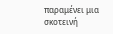παραμένει μια σκοτεινή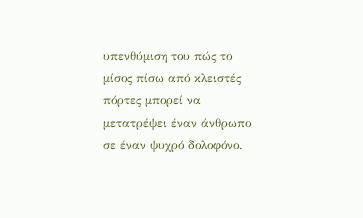υπενθύμιση του πώς το μίσος πίσω από κλειστές πόρτες μπορεί να μετατρέψει έναν άνθρωπο σε έναν ψυχρό δολοφόνο.